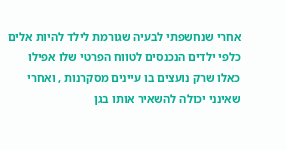אחרי שנחשפתי לבעיה שגורמת לילד להיות אלים כלפי ילדים הנכנסים לטווח הפרטי שלו אפילו כאלו שרק נועצים בו עיינים מסקרנות , ואחרי שאינני יכולה להשאיר אותו בגן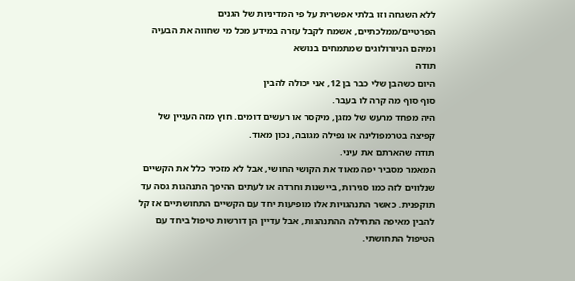ללא השגחה וזו בלתי אפשרית על פי המדיניות של הגנים הפרטיים/ממלכתיים, אשמח לקבל עזרה במידע מכל מי שחווה את הבעיה ומיהם הניורולוגים שמתמחים בנושא
תודה
היום כשהבן שלי כבר בן 12, אני יכולה להבין
סוף סוף מה קרה לו בעבר.
היה מפחד מרעש של מזגן, מיקסר או רעשים דומים. חוץ מזה העניין של קפיצה בטרמפולינה או נפילה מגובה, נכון מאוד.
תודה שהארתם את עיני.
המאמר מסביר יפה מאוד את הקושי החושי, אבל לא מזכיר כלל את הקשיים שנלווים לזה כמו סגירות, ביישנות וחרדה או לעתים ההיפך התנהגות גסה עד תוקפנית. כאשר התנהגויות אלו מופיעות יחד עם הקשיים התחושתיים אז קל להבין מאיפה התחילה ההתנהגות, אבל עדיין הן דורשות טיפול ביחד עם הטיפול התחושתי.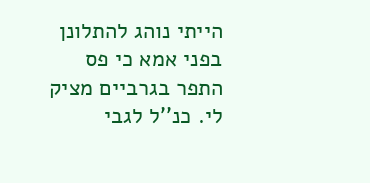הייתי נוהג להתלונן בפני אמא כי פס התפר בגרביים מציק לי. כנ''ל לגבי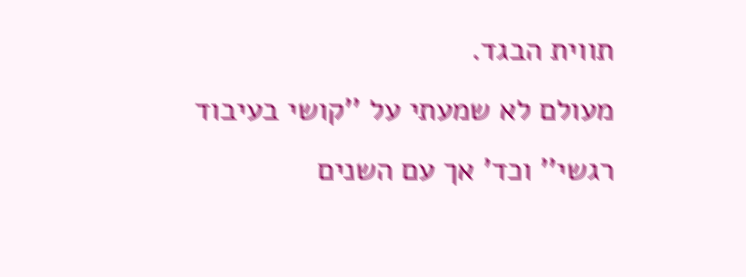תווית הבגד.
מעולם לא שמעתי על ''קושי בעיבוד רגשי'' וכד' אך עם השנים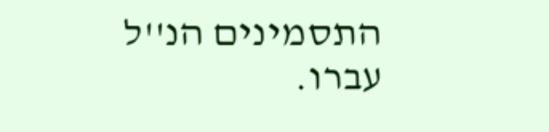התסמינים הנ''ל עברו.